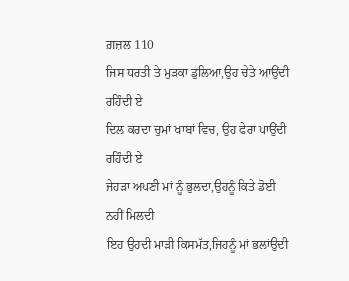ਗ਼ਜ਼ਲ 110
ਜਿਸ ਧਰਤੀ ਤੇ ਮੁੜਕਾ ਡੁਲਿਆ,ਉਹ ਚੇਤੇ ਆਉਂਦੀ ਰਹਿੰਦੀ ਏ
ਦਿਲ ਕਰਦਾ ਚੁਮਾਂ ਖਾਬਾਂ ਵਿਚ, ਉਹ ਫੇਰਾ ਪਾਉਂਦੀ ਰਹਿੰਦੀ ਏ
ਜੇਹੜਾ ਅਪਣੀ ਮਾਂ ਨੂੰ ਭੁਲਦਾ,ਉਹਨੂੰ ਕਿਤੇ ਡੋਈ ਨਹੀਂ ਮਿਲਦੀ
ਇਹ ਉਹਦੀ ਮਾੜੀ ਕਿਸਮੱਤ,ਜਿਹਨੂੰ ਮਾਂ ਭਲਾਂਉਦੀ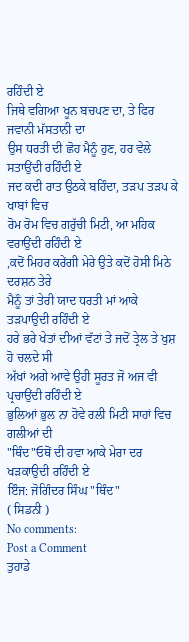ਰਹਿੰਦੀ ਏ
ਜਿਥੇ ਵਗਿਆ ਖੂਨ ਬਚਪਣ ਦਾ, ਤੇ ਫਿਰ ਜਵਾਨੀ ਮੱਸਤਾਨੀ ਦਾ
ਉਸ ਧਰਤੀ ਦੀ ਛੋਹ ਮੈਨੂੰ ਹੁਣ, ਹਰ ਵੇਲੇ ਸਤਾਉਂਦੀ ਰਹਿੰਦੀ ਏ
ਜਦ ਕਦੀ ਰਾਤ ਉਠਕੇ ਬਹਿੰਦਾ, ਤੜਪ ਤੜਪ ਕੇ ਖਾਬਾਂ ਵਿਚ
ਰੋਮ ਰੋਮ ਵਿਚ ਗਰੁੱਚੀ ਮਿਟੀ, ਆ ਮਹਿਕ ਵਰਾਉਂਦੀ ਰਹਿੰਦੀ ਏ
,ਕਦੋਂ ਮਿਹਰ ਕਰੇਂਗੀ ਮੇਰੇ ਉਤੇ ਕਦੋਂ ਹੋਸੀ ਮਿਠੇ ਦਰਸ਼ਨ ਤੇਰੇ
ਮੈਨੂੰ ਤਾਂ ਤੇਰੀ ਯਾਦ ਧਰਤੀ ਮਾਂ ਆਕੇ ਤੜਪਾਉਦੀ ਰਹਿੰਦੀ ਏ
ਹਰੇ ਭਰੇ ਖੇਤਾਂ ਦੀਆਂ ਵੱਟਾਂ ਤੇ ਜਦੋਂ ਤ੍ਰੇਲ ਤੇ ਖੁਸ਼ ਹੋ ਚਲਦੇ ਸੀ
ਅੱਖਾਂ ਅਗੇ ਆਵੇ ਉਹੀ ਸੂਰਤ ਜੋ ਅਜ ਵੀ ਪ੍ਰਚਾਉਂਦੀ ਰਹਿੰਦੀ ਏ
ਭੁਲਿਆਂ ਭੁਲ ਨਾ ਹੋਵੇ ਰਲੀ ਮਿਟੀ ਸਾਹਾਂ ਵਿਚ ਗਲੀਆਂ ਦੀ
"ਥਿੰਦ"ਓਥੋਂ ਦੀ ਹਵਾ ਆਕੇ ਮੇਰਾ ਦਰ ਖੜਕਾਉਦੀ ਰਹਿੰਦੀ ਏ
ਇੰਜ: ਜੋਗਿੰਦਰ ਸਿੰਘ "ਥਿੰਦ"
( ਸਿਡਨੀ )
No comments:
Post a Comment
ਤੁਹਾਡੇ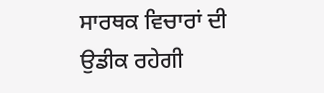ਸਾਰਥਕ ਵਿਚਾਰਾਂ ਦੀ ਉਡੀਕ ਰਹੇਗੀ